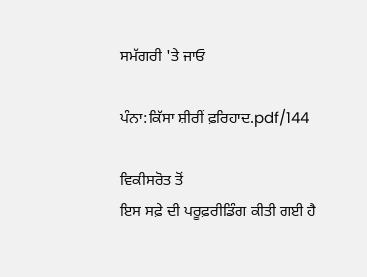ਸਮੱਗਰੀ 'ਤੇ ਜਾਓ

ਪੰਨਾ:ਕਿੱਸਾ ਸ਼ੀਰੀਂ ਫ਼ਰਿਹਾਦ.pdf/144

ਵਿਕੀਸਰੋਤ ਤੋਂ
ਇਸ ਸਫ਼ੇ ਦੀ ਪਰੂਫ਼ਰੀਡਿੰਗ ਕੀਤੀ ਗਈ ਹੈ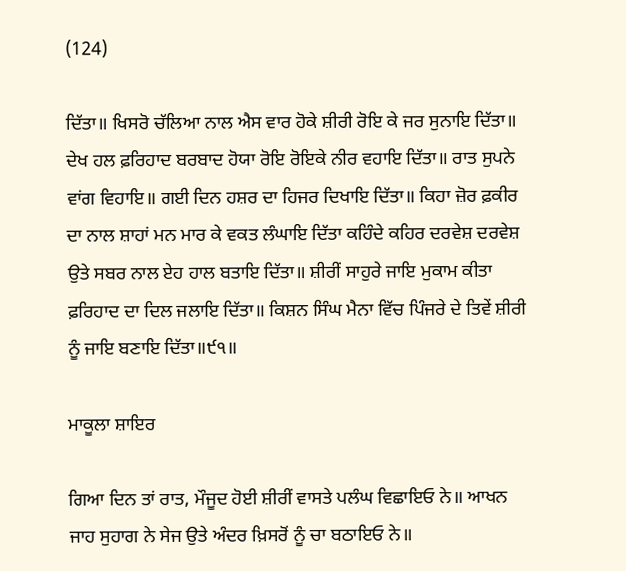(124)

ਦਿੱਤਾ॥ ਖਿਸਰੋ ਚੱਲਿਆ ਨਾਲ ਐਸ ਵਾਰ ਹੋਕੇ ਸ਼ੀਰੀ ਰੋਇ ਕੇ ਜਰ ਸੁਨਾਇ ਦਿੱਤਾ॥ ਦੇਖ ਹਲ ਫ਼ਰਿਹਾਦ ਬਰਬਾਦ ਹੋਯਾ ਰੋਇ ਰੋਇਕੇ ਨੀਰ ਵਹਾਇ ਦਿੱਤਾ॥ ਰਾਤ ਸੁਪਨੇ ਵਾਂਗ ਵਿਹਾਇ॥ ਗਈ ਦਿਨ ਹਸ਼ਰ ਦਾ ਹਿਜਰ ਦਿਖਾਇ ਦਿੱਤਾ॥ ਕਿਹਾ ਜ਼ੋਰ ਫ਼ਕੀਰ ਦਾ ਨਾਲ ਸ਼ਾਹਾਂ ਮਨ ਮਾਰ ਕੇ ਵਕਤ ਲੰਘਾਇ ਦਿੱਤਾ ਕਹਿੰਦੇ ਕਹਿਰ ਦਰਵੇਸ਼ ਦਰਵੇਸ਼ ਉਤੇ ਸਬਰ ਨਾਲ ਏਹ ਹਾਲ ਬਤਾਇ ਦਿੱਤਾ॥ ਸ਼ੀਰੀਂ ਸਾਹੁਰੇ ਜਾਇ ਮੁਕਾਮ ਕੀਤਾ ਫ਼ਰਿਹਾਦ ਦਾ ਦਿਲ ਜਲਾਇ ਦਿੱਤਾ॥ ਕਿਸ਼ਨ ਸਿੰਘ ਮੈਨਾ ਵਿੱਚ ਪਿੰਜਰੇ ਦੇ ਤਿਵੇਂ ਸ਼ੀਰੀ ਨੂੰ ਜਾਇ ਬਣਾਇ ਦਿੱਤਾ॥੯੧॥

ਮਾਕੂਲਾ ਸ਼ਾਇਰ

ਗਿਆ ਦਿਨ ਤਾਂ ਰਾਤ, ਮੌਜੂਦ ਹੋਈ ਸ਼ੀਰੀਂ ਵਾਸਤੇ ਪਲੰਘ ਵਿਛਾਇਓ ਨੇ॥ ਆਖਨ ਜਾਹ ਸੁਹਾਗ ਨੇ ਸੇਜ ਉਤੇ ਅੰਦਰ ਖ਼ਿਸਰੋਂ ਨੂੰ ਚਾ ਬਠਾਇਓ ਨੇ॥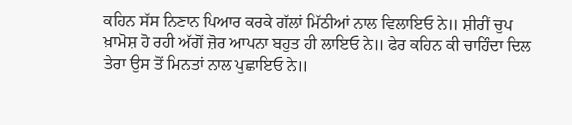ਕਹਿਨ ਸੱਸ ਨਿਣਾਨ ਪਿਆਰ ਕਰਕੇ ਗੱਲਾਂ ਮਿੱਠੀਆਂ ਨਾਲ ਵਿਲਾਇਓ ਨੇ॥ ਸ਼ੀਰੀਂ ਚੁਪ ਖ਼ਾਮੋਸ਼ ਹੋ ਰਹੀ ਅੱਗੋਂ ਜ਼ੋਰ ਆਪਨਾ ਬਹੁਤ ਹੀ ਲਾਇਓ ਨੇ॥ ਫੇਰ ਕਹਿਨ ਕੀ ਚਾਹਿੰਦਾ ਦਿਲ ਤੇਰਾ ਉਸ ਤੋਂ ਮਿਨਤਾਂ ਨਾਲ ਪੁਛਾਇਓ ਨੇ॥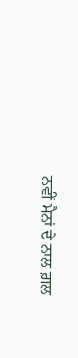ਨਵੀਂ ਮੈਨਾਂ ਦੇ ਨਾਲ ਗ਼ਲ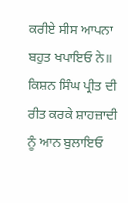ਕਰੀਏ ਸੀਸ ਆਪਨਾ ਬਹੁਤ ਖਪਾਇਓ ਨੇ॥ ਕਿਸ਼ਨ ਸਿੰਘ ਪ੍ਰੀਤ ਦੀ ਰੀਤ ਕਰਕੇ ਸ਼ਾਹਜ਼ਾਦੀ ਨੂੰ ਆਨ ਬੁਲਾਇਓ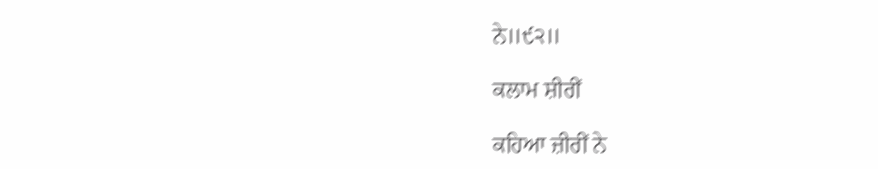ਨੇ॥੯੨॥

ਕਲਾਮ ਸ਼ੀਰੀਂ

ਕਹਿਆ ਜ਼ੀਰੀਂ ਨੇ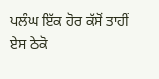ਪਲੰਘ ਇੱਕ ਹੋਰ ਕੱਸੋਂ ਤਾਹੀਂ ਏਸ ਠੇਕੋ